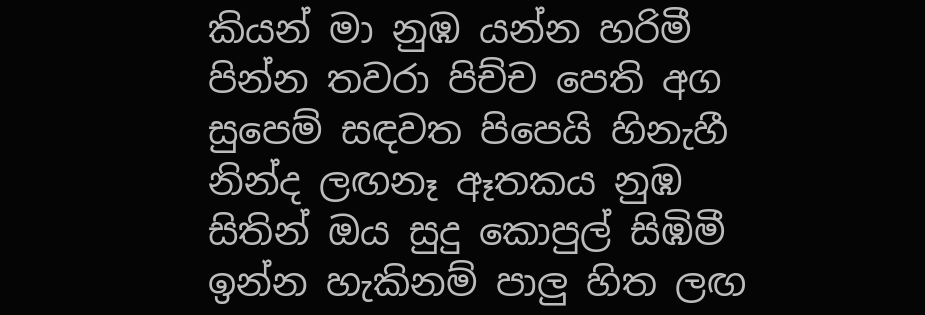කියන් මා නුඹ යන්න හරිමී
පින්න තවරා පිච්ච පෙති අග
සුපෙම් සඳවත පිපෙයි හිනැහී
නින්ද ලඟනෑ ඈතකය නුඹ
සිතින් ඔය සුදු කොපුල් සිඹිමී
ඉන්න හැකිනම් පාලු හිත ලඟ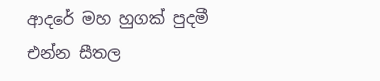ආදරේ මහ හුගක් පුදමී
එන්න සීතල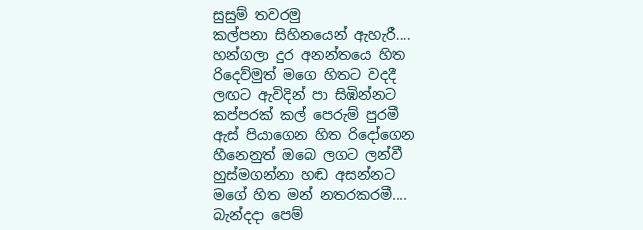සුසුම් තවරමු
කල්පනා සිහිනයෙන් ඇහැරී....
හන්ගලා දුර අනන්තයෙ හිත
රිදෙව්මුත් මගෙ හිතට වදදී
ලඟට ඇවිදින් පා සිඹින්නට
කප්පරක් කල් පෙරුම් පුරමී
ඇස් පියාගෙන හිත රිදෝගෙන
හීනෙනුත් ඔබෙ ලගට ලන්වී
හුස්මගන්නා හඬ අසන්නට
මගේ හිත මන් නතරකරමී....
බැන්දදා පෙම්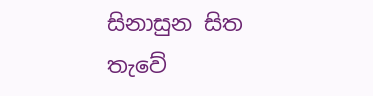සිනාසුන සිත
තැවේ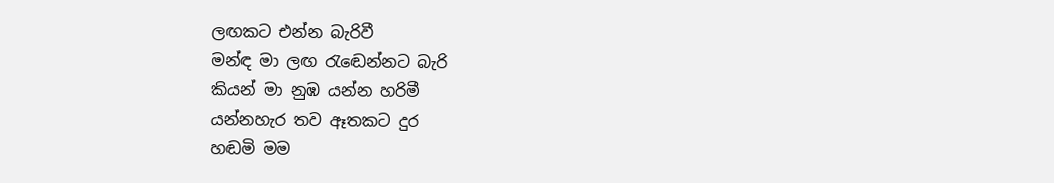ලඟකට එන්න බැරිවී
මන්ඳ මා ලඟ රැඬෙන්නට බැරි
කියන් මා නුඹ යන්න හරිමී
යන්නහැර තව ඈතකට දුර
හඬමි මම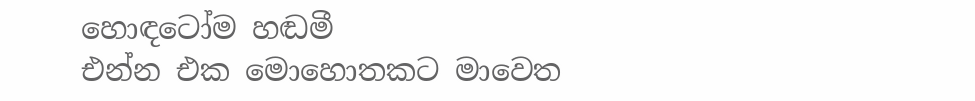හොඳටෝම හඬමී
එන්න එක මොහොතකට මාවෙත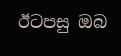ඊටපසු ඔබ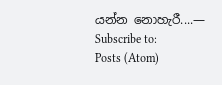යන්න නොහැරී....—
Subscribe to:
Posts (Atom)